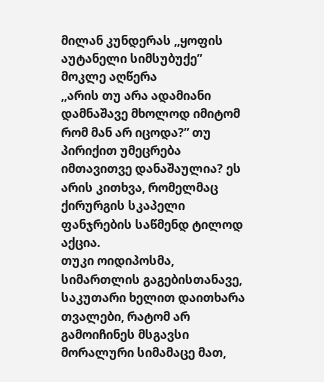მილან კუნდერას ,,ყოფის აუტანელი სიმსუბუქე”
მოკლე აღწერა
,,არის თუ არა ადამიანი დამნაშავე მხოლოდ იმიტომ რომ მან არ იცოდა?” თუ პირიქით უმეცრება იმთავითვე დანაშაულია? ეს არის კითხვა, რომელმაც ქირურგის სკაპელი ფანჯრების საწმენდ ტილოდ აქცია.
თუკი ოიდიპოსმა, სიმართლის გაგებისთანავე, საკუთარი ხელით დაითხარა თვალები, რატომ არ გამოიჩინეს მსგავსი მორალური სიმამაცე მათ,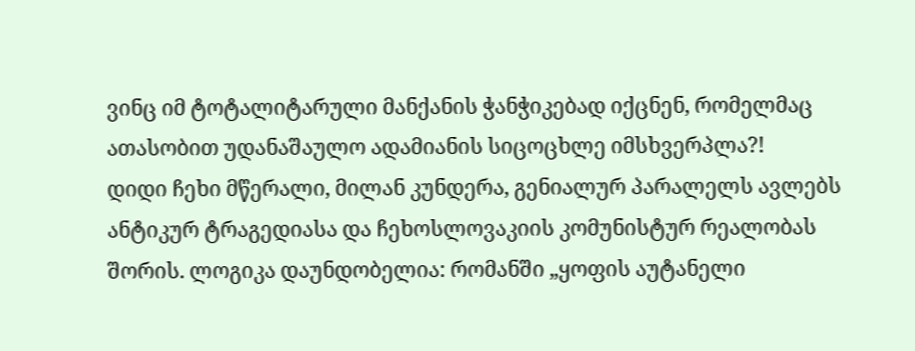ვინც იმ ტოტალიტარული მანქანის ჭანჭიკებად იქცნენ, რომელმაც ათასობით უდანაშაულო ადამიანის სიცოცხლე იმსხვერპლა?!
დიდი ჩეხი მწერალი, მილან კუნდერა, გენიალურ პარალელს ავლებს ანტიკურ ტრაგედიასა და ჩეხოსლოვაკიის კომუნისტურ რეალობას შორის. ლოგიკა დაუნდობელია: რომანში „ყოფის აუტანელი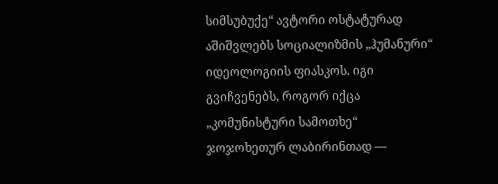სიმსუბუქე“ ავტორი ოსტატურად აშიშვლებს სოციალიზმის „ჰუმანური“ იდეოლოგიის ფიასკოს. იგი გვიჩვენებს, როგორ იქცა „კომუნისტური სამოთხე“ ჯოჯოხეთურ ლაბირინთად —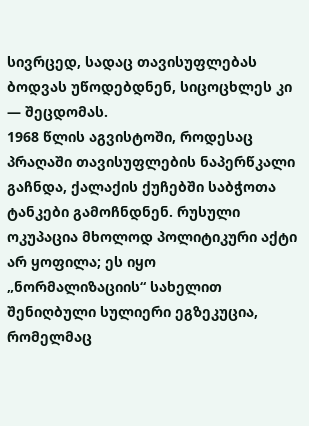სივრცედ, სადაც თავისუფლებას ბოდვას უწოდებდნენ, სიცოცხლეს კი — შეცდომას.
1968 წლის აგვისტოში, როდესაც პრაღაში თავისუფლების ნაპერწკალი გაჩნდა, ქალაქის ქუჩებში საბჭოთა ტანკები გამოჩნდნენ. რუსული ოკუპაცია მხოლოდ პოლიტიკური აქტი არ ყოფილა; ეს იყო „ნორმალიზაციის“ სახელით შენიღბული სულიერი ეგზეკუცია, რომელმაც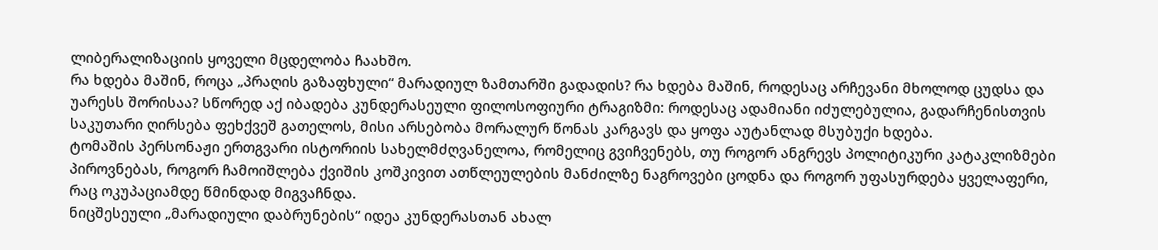ლიბერალიზაციის ყოველი მცდელობა ჩაახშო.
რა ხდება მაშინ, როცა „პრაღის გაზაფხული“ მარადიულ ზამთარში გადადის? რა ხდება მაშინ, როდესაც არჩევანი მხოლოდ ცუდსა და უარესს შორისაა? სწორედ აქ იბადება კუნდერასეული ფილოსოფიური ტრაგიზმი: როდესაც ადამიანი იძულებულია, გადარჩენისთვის საკუთარი ღირსება ფეხქვეშ გათელოს, მისი არსებობა მორალურ წონას კარგავს და ყოფა აუტანლად მსუბუქი ხდება.
ტომაშის პერსონაჟი ერთგვარი ისტორიის სახელმძღვანელოა, რომელიც გვიჩვენებს, თუ როგორ ანგრევს პოლიტიკური კატაკლიზმები პიროვნებას, როგორ ჩამოიშლება ქვიშის კოშკივით ათწლეულების მანძილზე ნაგროვები ცოდნა და როგორ უფასურდება ყველაფერი, რაც ოკუპაციამდე წმინდად მიგვაჩნდა.
ნიცშესეული „მარადიული დაბრუნების“ იდეა კუნდერასთან ახალ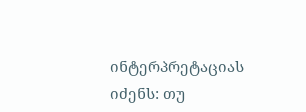ინტერპრეტაციას იძენს: თუ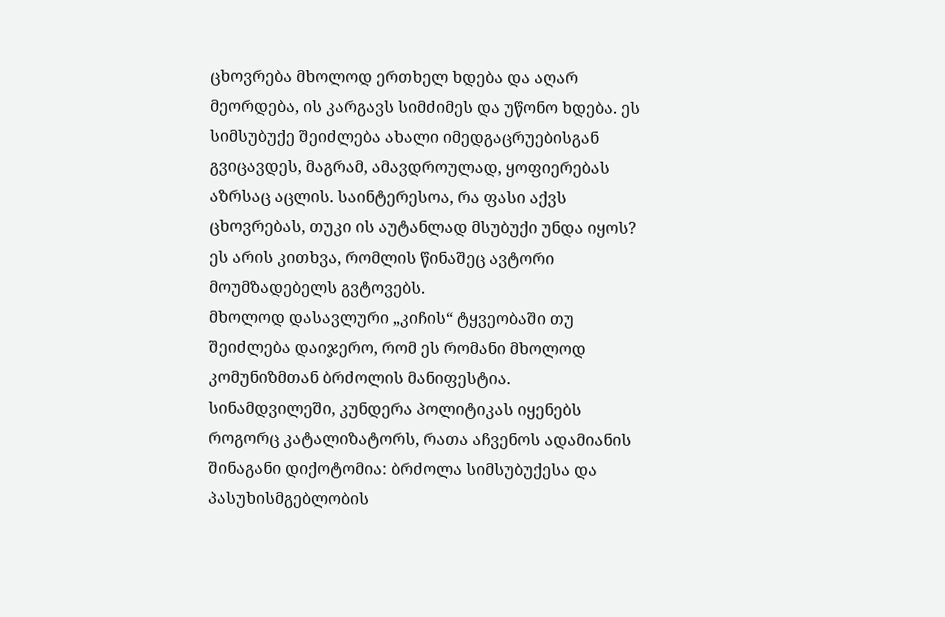ცხოვრება მხოლოდ ერთხელ ხდება და აღარ მეორდება, ის კარგავს სიმძიმეს და უწონო ხდება. ეს სიმსუბუქე შეიძლება ახალი იმედგაცრუებისგან გვიცავდეს, მაგრამ, ამავდროულად, ყოფიერებას აზრსაც აცლის. საინტერესოა, რა ფასი აქვს ცხოვრებას, თუკი ის აუტანლად მსუბუქი უნდა იყოს? ეს არის კითხვა, რომლის წინაშეც ავტორი მოუმზადებელს გვტოვებს.
მხოლოდ დასავლური „კიჩის“ ტყვეობაში თუ შეიძლება დაიჯერო, რომ ეს რომანი მხოლოდ კომუნიზმთან ბრძოლის მანიფესტია. სინამდვილეში, კუნდერა პოლიტიკას იყენებს როგორც კატალიზატორს, რათა აჩვენოს ადამიანის შინაგანი დიქოტომია: ბრძოლა სიმსუბუქესა და პასუხისმგებლობის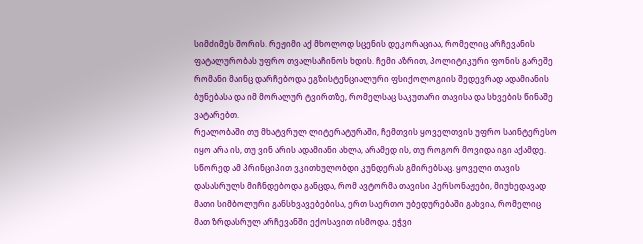სიმძიმეს შორის. რეჟიმი აქ მხოლოდ სცენის დეკორაციაა, რომელიც არჩევანის ფატალურობას უფრო თვალსაჩინოს ხდის. ჩემი აზრით, პოლიტიკური ფონის გარეშე რომანი მაინც დარჩებოდა ეგზისტენციალური ფსიქოლოგიის შედევრად ადამიანის ბუნებასა და იმ მორალურ ტვირთზე, რომელსაც საკუთარი თავისა და სხვების წინაშე ვატარებთ.
რეალობაში თუ მხატვრულ ლიტერატურაში, ჩემთვის ყოველთვის უფრო საინტერესო იყო არა ის, თუ ვინ არის ადამიანი ახლა, არამედ ის, თუ როგორ მოვიდა იგი აქამდე. სწორედ ამ პრინციპით ვკითხულობდი კუნდერას გმირებსაც. ყოველი თავის დასასრულს მიჩნდებოდა განცდა, რომ ავტორმა თავისი პერსონაჟები, მიუხედავად მათი სიმბოლური განსხვავებებისა, ერთ საერთო უბედურებაში გახვია, რომელიც მათ ზრდასრულ არჩევანში ექოსავით ისმოდა. ეჭვი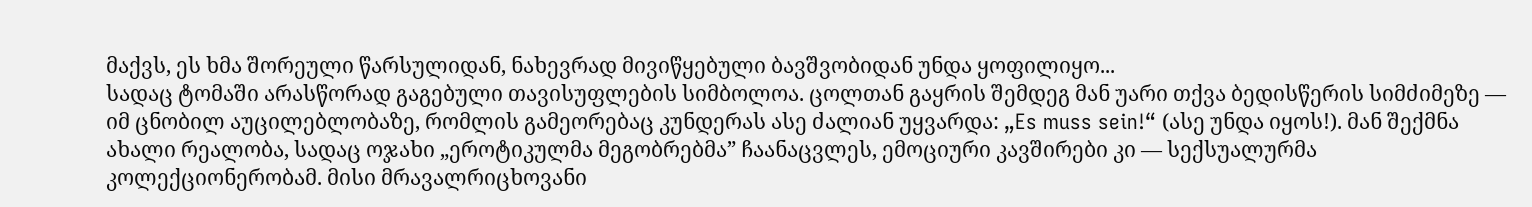მაქვს, ეს ხმა შორეული წარსულიდან, ნახევრად მივიწყებული ბავშვობიდან უნდა ყოფილიყო...
სადაც ტომაში არასწორად გაგებული თავისუფლების სიმბოლოა. ცოლთან გაყრის შემდეგ მან უარი თქვა ბედისწერის სიმძიმეზე — იმ ცნობილ აუცილებლობაზე, რომლის გამეორებაც კუნდერას ასე ძალიან უყვარდა: „Es muss sein!“ (ასე უნდა იყოს!). მან შექმნა ახალი რეალობა, სადაც ოჯახი „ეროტიკულმა მეგობრებმა” ჩაანაცვლეს, ემოციური კავშირები კი — სექსუალურმა კოლექციონერობამ. მისი მრავალრიცხოვანი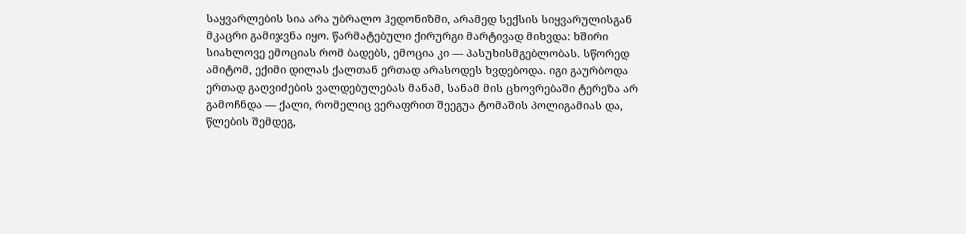საყვარლების სია არა უბრალო ჰედონიზმი, არამედ სექსის სიყვარულისგან მკაცრი გამიჯვნა იყო. წარმატებული ქირურგი მარტივად მიხვდა: ხშირი სიახლოვე ემოციას რომ ბადებს, ემოცია კი — პასუხისმგებლობას. სწორედ ამიტომ, ექიმი დილას ქალთან ერთად არასოდეს ხვდებოდა. იგი გაურბოდა ერთად გაღვიძების ვალდებულებას მანამ, სანამ მის ცხოვრებაში ტერეზა არ გამოჩნდა — ქალი, რომელიც ვერაფრით შეეგუა ტომაშის პოლიგამიას და, წლების შემდეგ,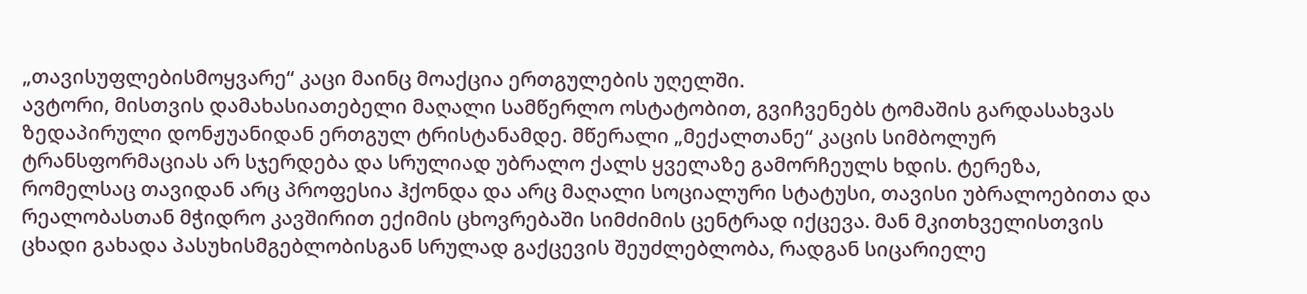„თავისუფლებისმოყვარე“ კაცი მაინც მოაქცია ერთგულების უღელში.
ავტორი, მისთვის დამახასიათებელი მაღალი სამწერლო ოსტატობით, გვიჩვენებს ტომაშის გარდასახვას ზედაპირული დონჟუანიდან ერთგულ ტრისტანამდე. მწერალი „მექალთანე“ კაცის სიმბოლურ ტრანსფორმაციას არ სჯერდება და სრულიად უბრალო ქალს ყველაზე გამორჩეულს ხდის. ტერეზა, რომელსაც თავიდან არც პროფესია ჰქონდა და არც მაღალი სოციალური სტატუსი, თავისი უბრალოებითა და რეალობასთან მჭიდრო კავშირით ექიმის ცხოვრებაში სიმძიმის ცენტრად იქცევა. მან მკითხველისთვის ცხადი გახადა პასუხისმგებლობისგან სრულად გაქცევის შეუძლებლობა, რადგან სიცარიელე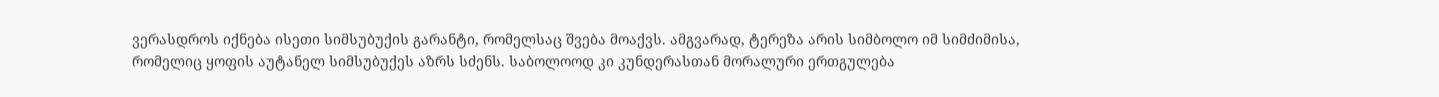ვერასდროს იქნება ისეთი სიმსუბუქის გარანტი, რომელსაც შვება მოაქვს. ამგვარად, ტერეზა არის სიმბოლო იმ სიმძიმისა, რომელიც ყოფის აუტანელ სიმსუბუქეს აზრს სძენს. საბოლოოდ კი კუნდერასთან მორალური ერთგულება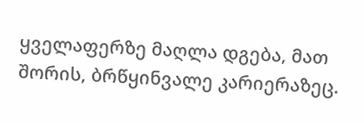ყველაფერზე მაღლა დგება, მათ შორის, ბრწყინვალე კარიერაზეც.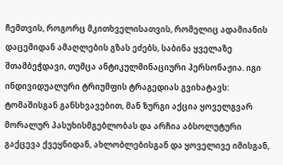ჩემთვის, როგორც მკითხველისათვის, რომელიც ადამიანის დაცემიდან ამაღლების გზას ეძებს, საბინა ყველაზე შთამბეჭდავი, თუმცა ანტიკულმინაციური პერსონაჟია. იგი ინდივიდუალური ტრიუმფის ტრაგედიას გვიხატავს: ტომაშისგან განსხვავებით, მან ზურგი აქცია ყოველგვარ მორალურ პასუხისმგებლობას და არჩია აბსოლუტური გაქცევა ქვეყნიდან, ახლობლებისგან და ყოველივე იმისგან,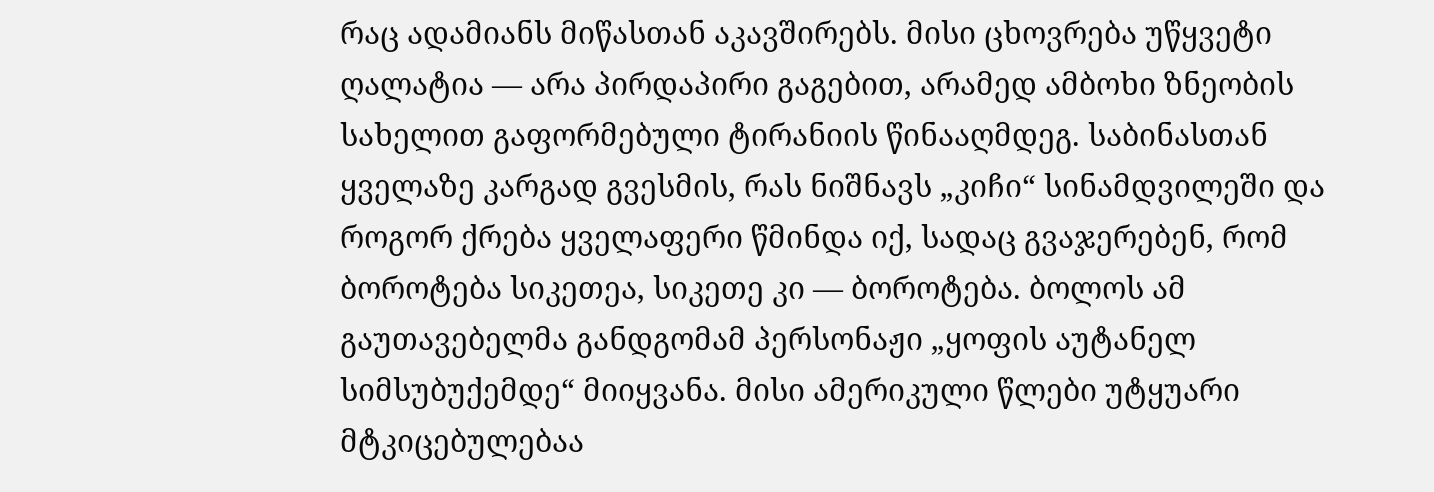რაც ადამიანს მიწასთან აკავშირებს. მისი ცხოვრება უწყვეტი ღალატია — არა პირდაპირი გაგებით, არამედ ამბოხი ზნეობის სახელით გაფორმებული ტირანიის წინააღმდეგ. საბინასთან ყველაზე კარგად გვესმის, რას ნიშნავს „კიჩი“ სინამდვილეში და როგორ ქრება ყველაფერი წმინდა იქ, სადაც გვაჯერებენ, რომ ბოროტება სიკეთეა, სიკეთე კი — ბოროტება. ბოლოს ამ გაუთავებელმა განდგომამ პერსონაჟი „ყოფის აუტანელ სიმსუბუქემდე“ მიიყვანა. მისი ამერიკული წლები უტყუარი მტკიცებულებაა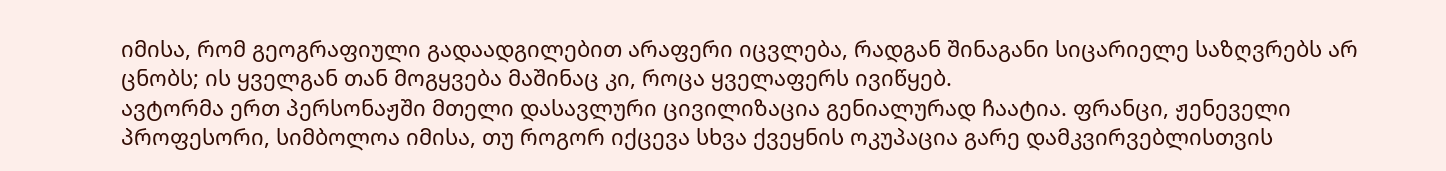იმისა, რომ გეოგრაფიული გადაადგილებით არაფერი იცვლება, რადგან შინაგანი სიცარიელე საზღვრებს არ ცნობს; ის ყველგან თან მოგყვება მაშინაც კი, როცა ყველაფერს ივიწყებ.
ავტორმა ერთ პერსონაჟში მთელი დასავლური ცივილიზაცია გენიალურად ჩაატია. ფრანცი, ჟენეველი პროფესორი, სიმბოლოა იმისა, თუ როგორ იქცევა სხვა ქვეყნის ოკუპაცია გარე დამკვირვებლისთვის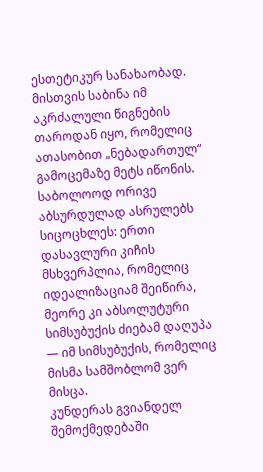ესთეტიკურ სანახაობად. მისთვის საბინა იმ აკრძალული წიგნების თაროდან იყო, რომელიც ათასობით „ნებადართულ“ გამოცემაზე მეტს იწონის. საბოლოოდ ორივე აბსურდულად ასრულებს სიცოცხლეს: ერთი დასავლური კიჩის მსხვერპლია, რომელიც იდეალიზაციამ შეიწირა, მეორე კი აბსოლუტური სიმსუბუქის ძიებამ დაღუპა — იმ სიმსუბუქის, რომელიც მისმა სამშობლომ ვერ მისცა.
კუნდერას გვიანდელ შემოქმედებაში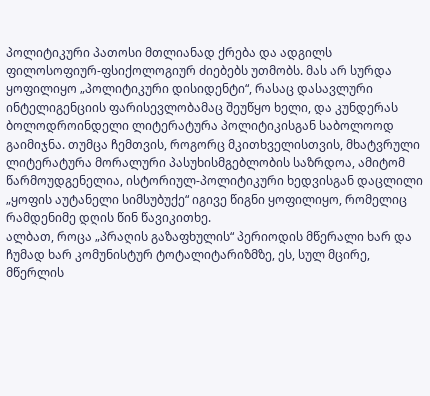პოლიტიკური პათოსი მთლიანად ქრება და ადგილს ფილოსოფიურ-ფსიქოლოგიურ ძიებებს უთმობს. მას არ სურდა ყოფილიყო „პოლიტიკური დისიდენტი“, რასაც დასავლური ინტელიგენციის ფარისევლობამაც შეუწყო ხელი, და კუნდერას ბოლოდროინდელი ლიტერატურა პოლიტიკისგან საბოლოოდ გაიმიჯნა. თუმცა ჩემთვის, როგორც მკითხველისთვის, მხატვრული ლიტერატურა მორალური პასუხისმგებლობის საზრდოა, ამიტომ წარმოუდგენელია, ისტორიულ-პოლიტიკური ხედვისგან დაცლილი „ყოფის აუტანელი სიმსუბუქე“ იგივე წიგნი ყოფილიყო, რომელიც რამდენიმე დღის წინ წავიკითხე.
ალბათ, როცა „პრაღის გაზაფხულის“ პერიოდის მწერალი ხარ და ჩუმად ხარ კომუნისტურ ტოტალიტარიზმზე, ეს, სულ მცირე, მწერლის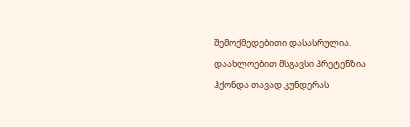შემოქმედებითი დასასრულია. დაახლოებით მსგავსი პრეტენზია ჰქონდა თავად კუნდერას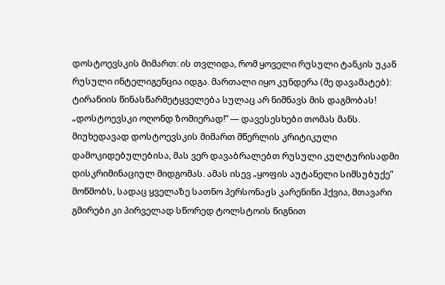დოსტოევსკის მიმართ: ის თვლიდა, რომ ყოველი რუსული ტანკის უკან რუსული ინტელიგენცია იდგა. მართალი იყო კუნდერა (მე დავამატებ): ტირანიის წინასწარმეტყველება სულაც არ ნიშნავს მის დაგმობას! „დოსტოევსკი ოღონდ ზომიერად!“ — დავესესხები თომას მანს.
მიუხედავად დოსტოევსკის მიმართ მწერლის კრიტიკული დამოკიდებულებისა, მას ვერ დავაბრალებთ რუსული კულტურისადმი დისკრიმინაციულ მიდგომას. ამას ისევ „ყოფის აუტანელი სიმსუბუქე“ მოწმობს, სადაც ყველაზე სათნო პერსონაჟს კარენინი ჰქვია, მთავარი გმირები კი პირველად სწორედ ტოლსტოის წიგნით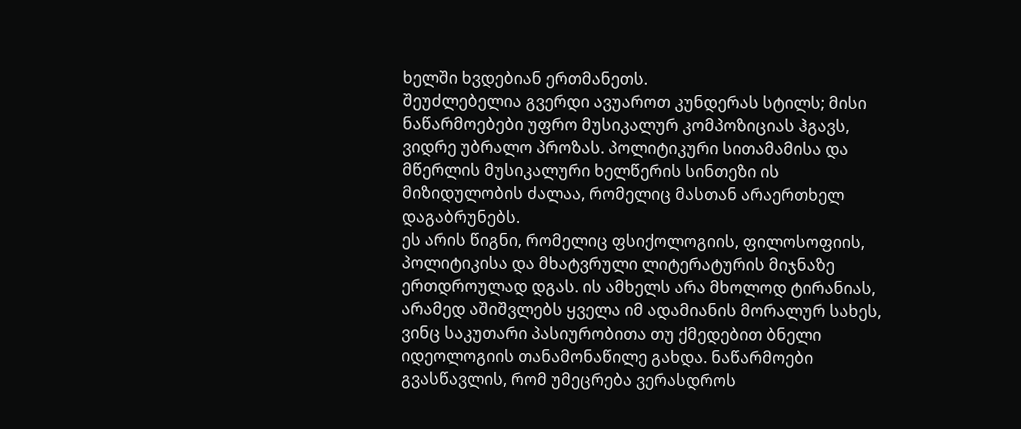ხელში ხვდებიან ერთმანეთს.
შეუძლებელია გვერდი ავუაროთ კუნდერას სტილს; მისი ნაწარმოებები უფრო მუსიკალურ კომპოზიციას ჰგავს, ვიდრე უბრალო პროზას. პოლიტიკური სითამამისა და მწერლის მუსიკალური ხელწერის სინთეზი ის მიზიდულობის ძალაა, რომელიც მასთან არაერთხელ დაგაბრუნებს.
ეს არის წიგნი, რომელიც ფსიქოლოგიის, ფილოსოფიის, პოლიტიკისა და მხატვრული ლიტერატურის მიჯნაზე ერთდროულად დგას. ის ამხელს არა მხოლოდ ტირანიას, არამედ აშიშვლებს ყველა იმ ადამიანის მორალურ სახეს, ვინც საკუთარი პასიურობითა თუ ქმედებით ბნელი იდეოლოგიის თანამონაწილე გახდა. ნაწარმოები გვასწავლის, რომ უმეცრება ვერასდროს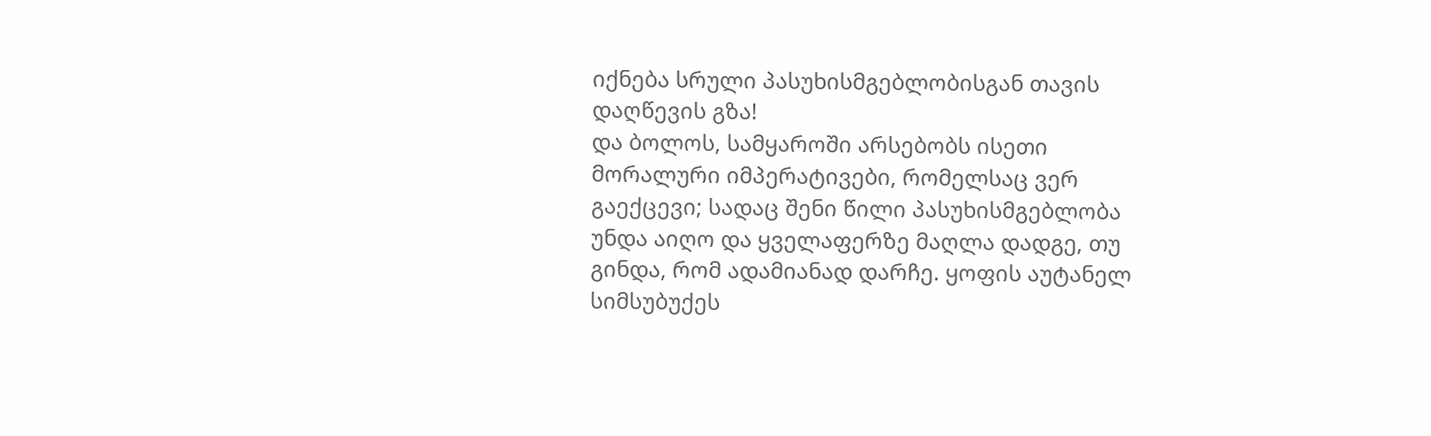იქნება სრული პასუხისმგებლობისგან თავის დაღწევის გზა!
და ბოლოს, სამყაროში არსებობს ისეთი მორალური იმპერატივები, რომელსაც ვერ გაექცევი; სადაც შენი წილი პასუხისმგებლობა უნდა აიღო და ყველაფერზე მაღლა დადგე, თუ გინდა, რომ ადამიანად დარჩე. ყოფის აუტანელ სიმსუბუქეს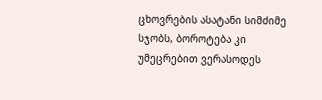ცხოვრების ასატანი სიმძიმე სჯობს, ბოროტება კი უმეცრებით ვერასოდეს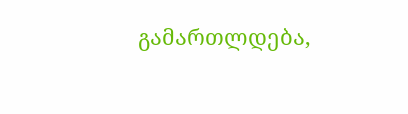გამართლდება,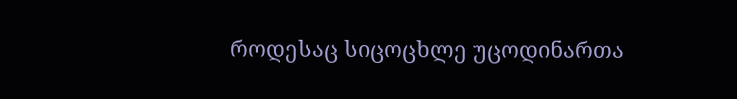როდესაც სიცოცხლე უცოდინართა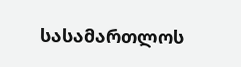სასამართლოს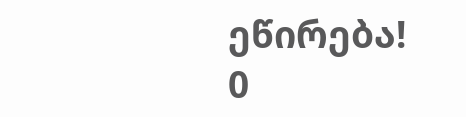ეწირება!
0